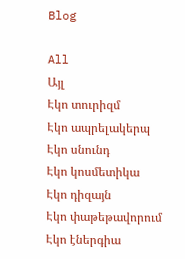Blog

All
Այլ
Էկո տուրիզմ
Էկո ապրելակերպ
Էկո սնունդ
Էկո կոսմետիկա
Էկո դիզայն
Էկո փաթեթավորում
Էկո էներգիա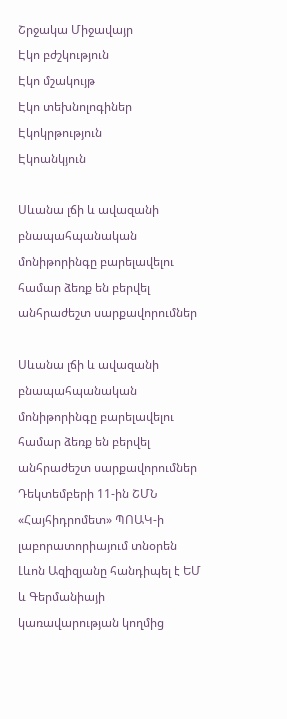Շրջակա Միջավայր
Էկո բժշկություն
Էկո մշակույթ
Էկո տեխնոլոգիներ
Էկոկրթություն
Էկոանկյուն

Սևանա լճի և ավազանի բնապահպանական մոնիթորինգը բարելավելու համար ձեռք են բերվել անհրաժեշտ սարքավորումներ

Սևանա լճի և ավազանի բնապահպանական մոնիթորինգը բարելավելու համար ձեռք են բերվել անհրաժեշտ սարքավորումներ
Դեկտեմբերի 11-ին ՇՄՆ «Հայհիդրոմետ» ՊՈԱԿ-ի լաբորատորիայում տնօրեն Լևոն Ազիզյանը հանդիպել է ԵՄ և Գերմանիայի կառավարության կողմից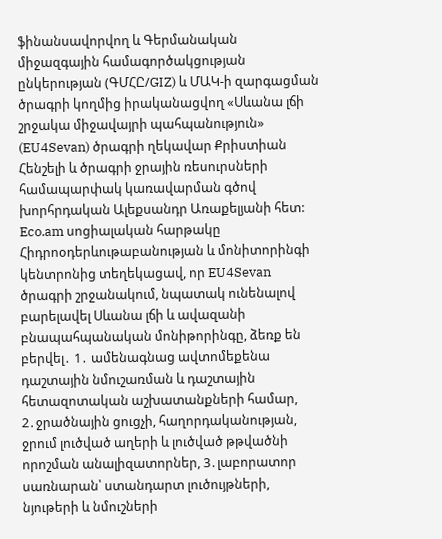ֆինանսավորվող և Գերմանական միջազգային համագործակցության ընկերության (ԳՄՀԸ/GIZ) և ՄԱԿ-ի զարգացման ծրագրի կողմից իրականացվող «Սևանա լճի շրջակա միջավայրի պահպանություն» (EU4Sevan) ծրագրի ղեկավար Քրիստիան Հենշելի և ծրագրի ջրային ռեսուրսների համապարփակ կառավարման գծով խորհրդական Ալեքսանդր Առաքելյանի հետ: Eco.am սոցիալական հարթակը Հիդրոօդերևութաբանության և մոնիտորինգի կենտրոնից տեղեկացավ, որ EU4Sevan ծրագրի շրջանակում, նպատակ ունենալով բարելավել Սևանա լճի և ավազանի բնապահպանական մոնիթորինգը, ձեռք են բերվել․ 1․ ամենագնաց ավտոմեքենա դաշտային նմուշառման և դաշտային հետազոտական աշխատանքների համար, 2․ջրածնային ցուցչի, հաղորդականության, ջրում լուծված աղերի և լուծված թթվածնի որոշման անալիզատորներ, 3․լաբորատոր սառնարան՝ ստանդարտ լուծույթների, նյութերի և նմուշների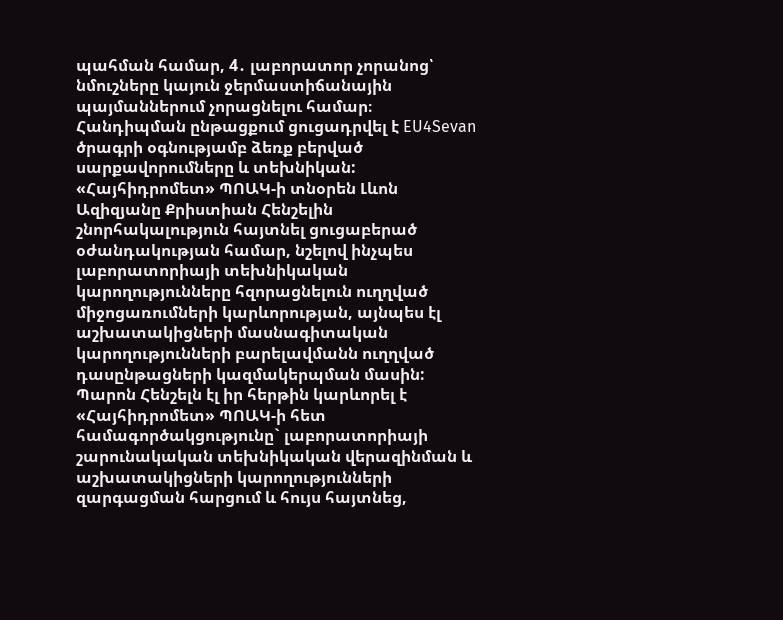պահման համար, 4․ լաբորատոր չորանոց՝ նմուշները կայուն ջերմաստիճանային պայմաններում չորացնելու համար։ Հանդիպման ընթացքում ցուցադրվել է EU4Sevan ծրագրի օգնությամբ ձեռք բերված սարքավորումները և տեխնիկան: «Հայհիդրոմետ» ՊՈԱԿ-ի տնօրեն Լևոն Ազիզյանը Քրիստիան Հենշելին շնորհակալություն հայտնել ցուցաբերած օժանդակության համար, նշելով ինչպես լաբորատորիայի տեխնիկական կարողությունները հզորացնելուն ուղղված միջոցառումների կարևորության, այնպես էլ աշխատակիցների մասնագիտական կարողությունների բարելավմանն ուղղված դասընթացների կազմակերպման մասին: Պարոն Հենշելն էլ իր հերթին կարևորել է «Հայհիդրոմետ» ՊՈԱԿ-ի հետ համագործակցությունը` լաբորատորիայի շարունակական տեխնիկական վերազինման և աշխատակիցների կարողությունների զարգացման հարցում և հույս հայտնեց,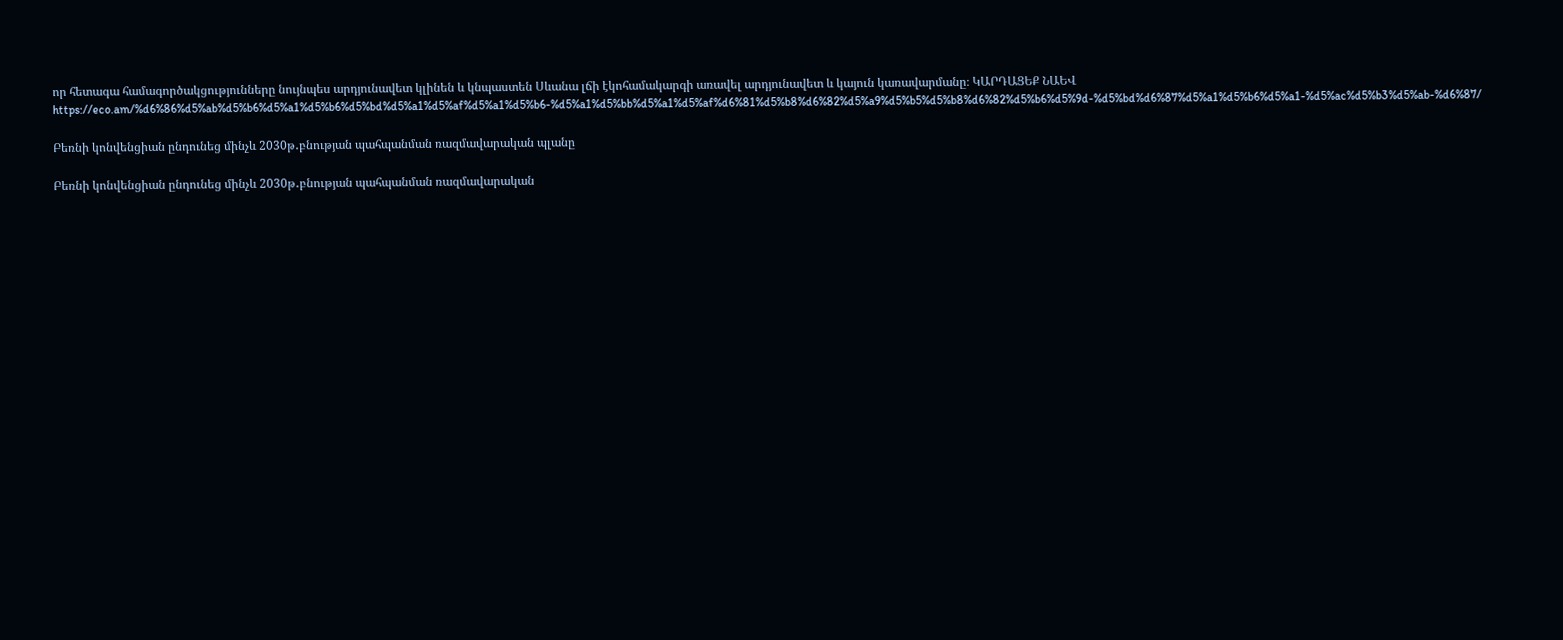որ հետագա համագործակցությունները նույնպես արդյունավետ կլինեն և կնպաստեն Սևանա լճի էկոհամակարգի առավել արդյունավետ և կայուն կառավարմանը։ ԿԱՐԴԱՑԵՔ ՆԱԵՎ https://eco.am/%d6%86%d5%ab%d5%b6%d5%a1%d5%b6%d5%bd%d5%a1%d5%af%d5%a1%d5%b6-%d5%a1%d5%bb%d5%a1%d5%af%d6%81%d5%b8%d6%82%d5%a9%d5%b5%d5%b8%d6%82%d5%b6%d5%9d-%d5%bd%d6%87%d5%a1%d5%b6%d5%a1-%d5%ac%d5%b3%d5%ab-%d6%87/

Բեռնի կոնվենցիան ընդունեց մինչև 2030թ․բնության պահպանման ռազմավարական պլանը

Բեռնի կոնվենցիան ընդունեց մինչև 2030թ․բնության պահպանման ռազմավարական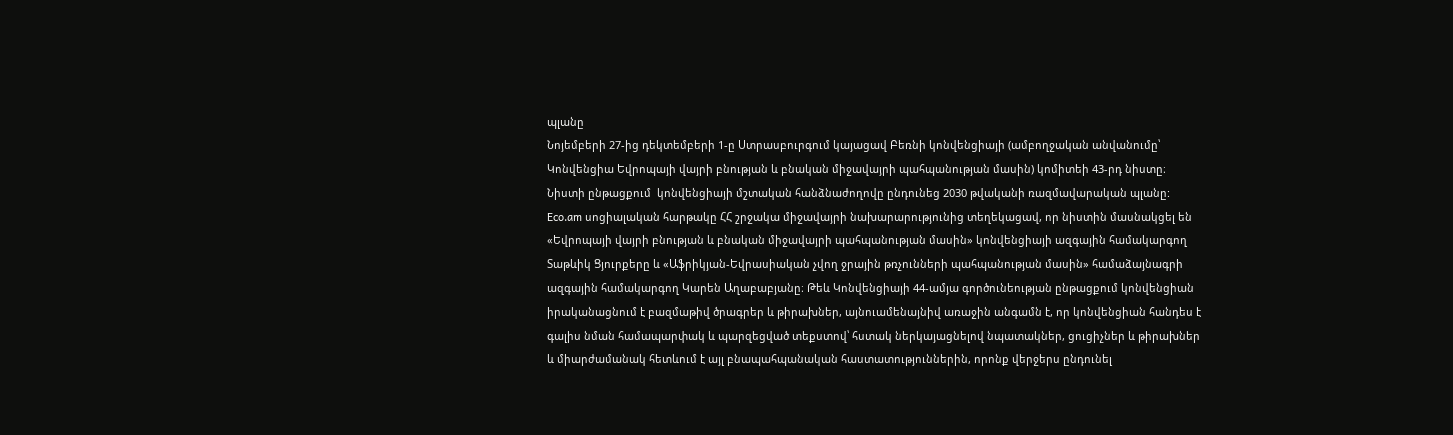պլանը
Նոյեմբերի 27-ից դեկտեմբերի 1-ը Ստրասբուրգում կայացավ Բեռնի կոնվենցիայի (ամբողջական անվանումը՝ Կոնվենցիա Եվրոպայի վայրի բնության և բնական միջավայրի պահպանության մասին) կոմիտեի 43-րդ նիստը։ Նիստի ընթացքում  կոնվենցիայի մշտական հանձնաժողովը ընդունեց 2030 թվականի ռազմավարական պլանը: Eco.am սոցիալական հարթակը ՀՀ շրջակա միջավայրի նախարարությունից տեղեկացավ, որ նիստին մասնակցել են «Եվրոպայի վայրի բնության և բնական միջավայրի պահպանության մասին» կոնվենցիայի ազգային համակարգող Տաթևիկ Ցյուրքերը և «Աֆրիկյան-Եվրասիական չվող ջրային թռչունների պահպանության մասին» համաձայնագրի ազգային համակարգող Կարեն Աղաբաբյանը։ Թեև Կոնվենցիայի 44-ամյա գործունեության ընթացքում կոնվենցիան իրականացնում է բազմաթիվ ծրագրեր և թիրախներ, այնուամենայնիվ առաջին անգամն է, որ կոնվենցիան հանդես է գալիս նման համապարփակ և պարզեցված տեքստով՝ հստակ ներկայացնելով նպատակներ, ցուցիչներ և թիրախներ և միարժամանակ հետևում է այլ բնապահպանական հաստատություններին, որոնք վերջերս ընդունել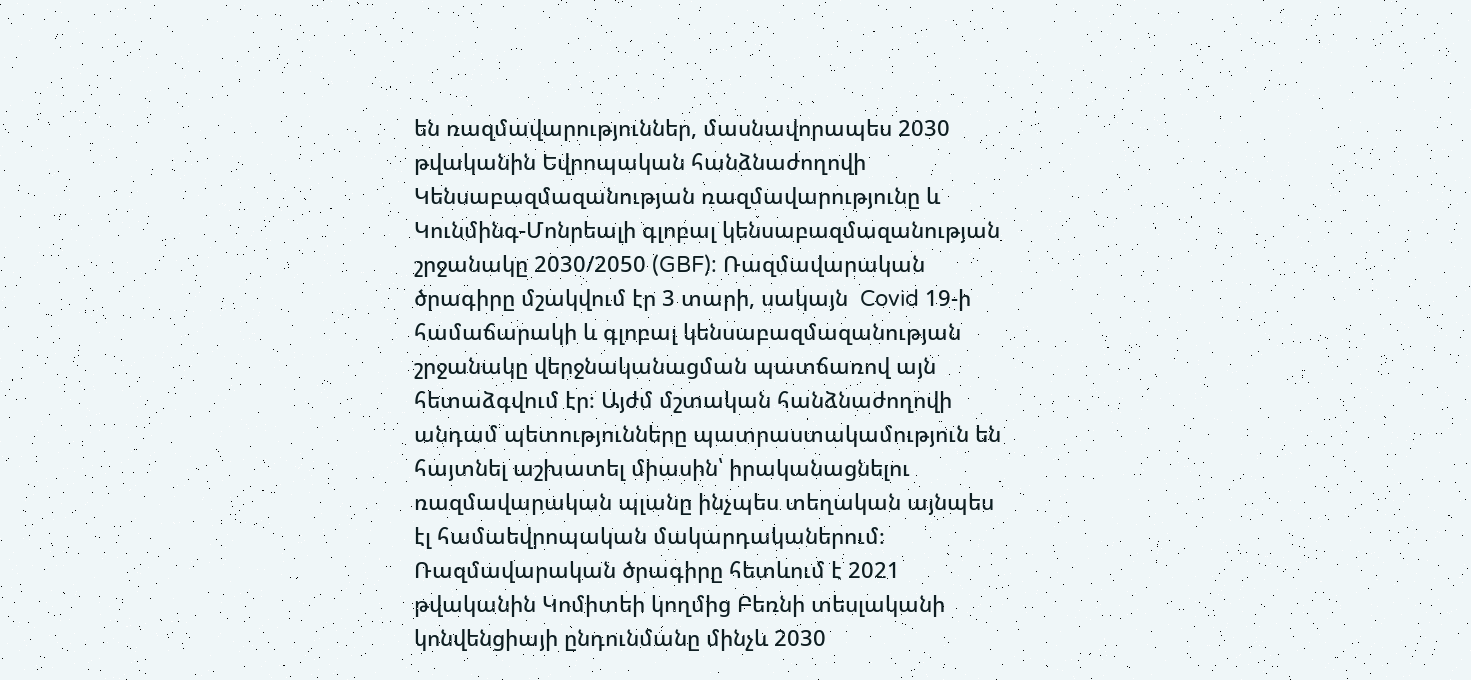են ռազմավարություններ, մասնավորապես 2030 թվականին Եվրոպական հանձնաժողովի Կենսաբազմազանության ռազմավարությունը և Կունմինգ-Մոնրեալի գլոբալ կենսաբազմազանության շրջանակը 2030/2050 (GBF): Ռազմավարական ծրագիրը մշակվում էր 3 տարի, սակայն  Covid 19-ի համաճարակի և գլոբալ կենսաբազմազանության շրջանակը վերջնականացման պատճառով այն հետաձգվում էր։ Այժմ մշտական հանձնաժողովի անդամ պետությունները պատրաստակամություն են հայտնել աշխատել միասին՝ իրականացնելու ռազմավարական պլանը ինչպես տեղական այնպես էլ համաեվրոպական մակարդականերում։ Ռազմավարական ծրագիրը հետևում է 2021 թվականին Կոմիտեի կողմից Բեռնի տեսլականի կոնվենցիայի ընդունմանը մինչև 2030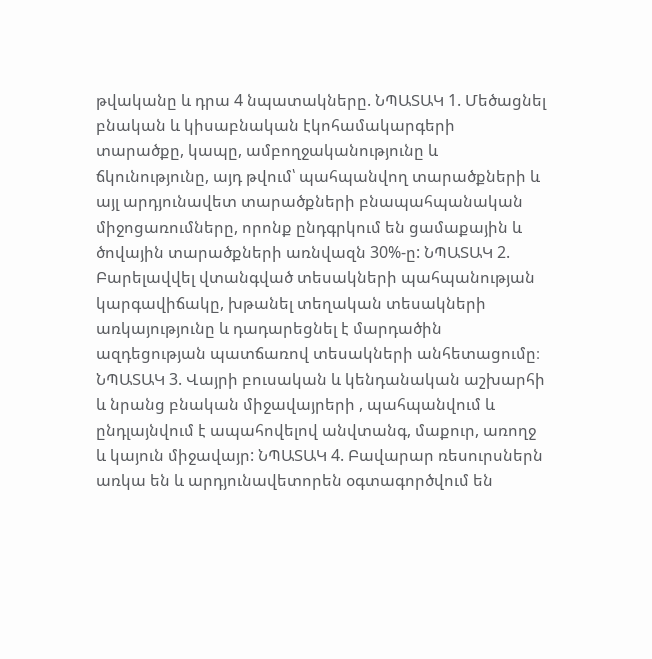թվականը և դրա 4 նպատակները. ՆՊԱՏԱԿ 1. Մեծացնել բնական և կիսաբնական էկոհամակարգերի տարածքը, կապը, ամբողջականությունը և ճկունությունը, այդ թվում՝ պահպանվող տարածքների և այլ արդյունավետ տարածքների բնապահպանական միջոցառումները, որոնք ընդգրկում են ցամաքային և ծովային տարածքների առնվազն 30%-ը: ՆՊԱՏԱԿ 2. Բարելավվել վտանգված տեսակների պահպանության կարգավիճակը, խթանել տեղական տեսակների առկայությունը և դադարեցնել է մարդածին ազդեցության պատճառով տեսակների անհետացումը։ ՆՊԱՏԱԿ 3. Վայրի բուսական և կենդանական աշխարհի և նրանց բնական միջավայրերի , պահպանվում և ընդլայնվում է ապահովելով անվտանգ, մաքուր, առողջ և կայուն միջավայր: ՆՊԱՏԱԿ 4. Բավարար ռեսուրսներն առկա են և արդյունավետորեն օգտագործվում են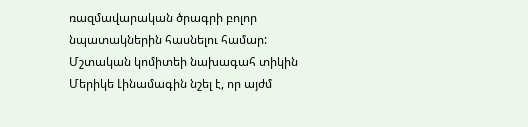ռազմավարական ծրագրի բոլոր նպատակներին հասնելու համար: Մշտական կոմիտեի նախագահ տիկին Մերիկե Լինամագին նշել է, որ այժմ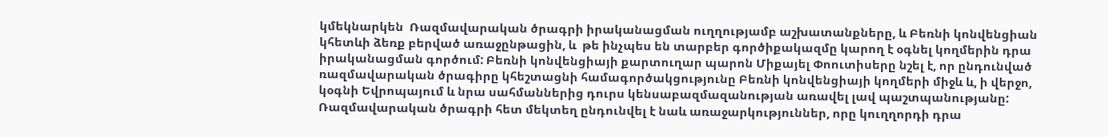կմեկնարկեն  Ռազմավարական ծրագրի իրականացման ուղղությամբ աշխատանքները, և Բեռնի կոնվենցիան կհետևի ձեռք բերված առաջընթացին, և  թե ինչպես են տարբեր գործիքակազմը կարող է օգնել կողմերին դրա իրականացման գործում: Բեռնի կոնվենցիայի քարտուղար պարոն Միքայել Փոուտիսերը նշել է, որ ընդունված ռազմավարական ծրագիրը կհեշտացնի համագործակցությունը Բեռնի կոնվենցիայի կողմերի միջև և, ի վերջո, կօգնի Եվրոպայում և նրա սահմաններից դուրս կենսաբազմազանության առավել լավ պաշտպանությանը: Ռազմավարական ծրագրի հետ մեկտեղ ընդունվել է նաև առաջարկություններ, որը կուղղորդի դրա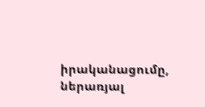իրականացումը, ներառյալ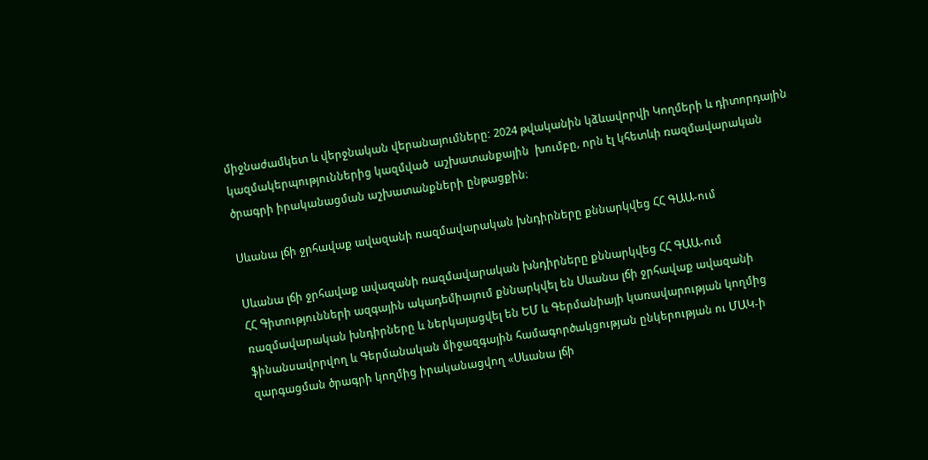միջնաժամկետ և վերջնական վերանայումները: 2024 թվականին կձևավորվի Կողմերի և դիտորդային կազմակերպություններից կազմված  աշխատանքային  խումբը, որն էլ կհետևի ռազմավարական ծրագրի իրականացման աշխատանքների ընթացքին։

Սևանա լճի ջրհավաք ավազանի ռազմավարական խնդիրները քննարկվեց ՀՀ ԳԱԱ-ում

Սևանա լճի ջրհավաք ավազանի ռազմավարական խնդիրները քննարկվեց ՀՀ ԳԱԱ-ում
ՀՀ Գիտությունների ազգային ակադեմիայում քննարկվել են Սևանա լճի ջրհավաք ավազանի ռազմավարական խնդիրները և ներկայացվել են ԵՄ և Գերմանիայի կառավարության կողմից ֆինանսավորվող և Գերմանական միջազգային համագործակցության ընկերության ու ՄԱԿ-ի զարգացման ծրագրի կողմից իրականացվող «Սևանա լճի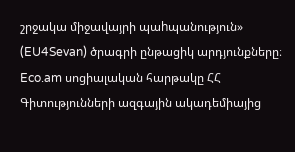շրջակա միջավայրի պաhպանություն» (EU4Sevan) ծրագրի ընթացիկ արդյունքները։ Eco.am սոցիալական հարթակը ՀՀ Գիտությունների ազգային ակադեմիայից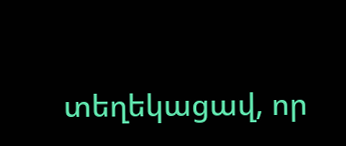տեղեկացավ, որ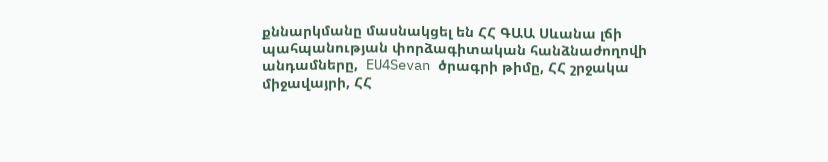քննարկմանը մասնակցել են ՀՀ ԳԱԱ Սևանա լճի պահպանության փորձագիտական հանձնաժողովի անդամները,  EU4Sevan ծրագրի թիմը, ՀՀ շրջակա միջավայրի, ՀՀ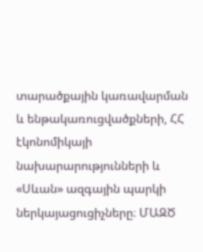տարածքային կառավարման և ենթակառուցվածքների, ՀՀ էկոնոմիկայի նախարարությունների և «Սևան» ազգային պարկի ներկայացուցիչները։ ՄԱԶԾ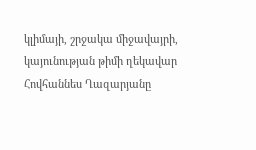կլիմայի, շրջակա միջավայրի, կայունության թիմի ղեկավար Հովհաննես Ղազարյանը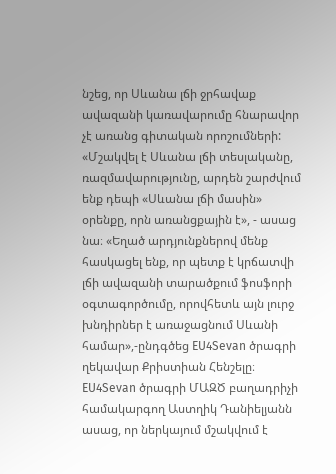նշեց, որ Սևանա լճի ջրհավաք ավազանի կառավարումը հնարավոր չէ առանց գիտական որոշումների: «Մշակվել է Սևանա լճի տեսլականը, ռազմավարությունը, արդեն շարժվում ենք դեպի «Սևանա լճի մասին» օրենքը, որն առանցքային է», - ասաց նա։ «Եղած արդյունքներով մենք հասկացել ենք, որ պետք է կրճատվի լճի ավազանի տարածքում ֆոսֆորի օգտագործումը, որովհետև այն լուրջ խնդիրներ է առաջացնում Սևանի համար»,-ընդգծեց EU4Sevan ծրագրի ղեկավար Քրիստիան Հենշելը։ EU4Sevan ծրագրի ՄԱԶԾ բաղադրիչի համակարգող Աստղիկ Դանիելյանն ասաց, որ ներկայում մշակվում է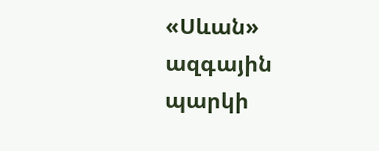«Սևան» ազգային պարկի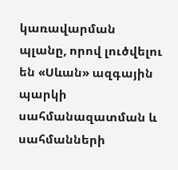կառավարման պլանը, որով լուծվելու են «Սևան» ազգային պարկի սահմանազատման և սահմանների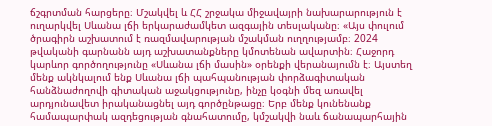ճշգրտման հարցերը։ Մշակվել և ՀՀ շրջակա միջավայրի նախարարություն է ուղարկվել Սևանա լճի երկարաժամկետ ազգային տեսլականը։ «Այս փուլում ծրագիրն աշխատում է ռազմավարության մշակման ուղղությամբ։ 2024 թվականի գարնանն այդ աշխատանքները կմոտենան ավարտին։ Հաջորդ կարևոր գործողությունը «Սևանա լճի մասին» օրենքի վերանայումն է։ Այստեղ մենք ակնկալում ենք Սևանա լճի պահպանության փորձագիտական հանձնաժողովի գիտական աջակցությունը, ինչը կօգնի մեզ առավել արդյունավետ իրականացնել այդ գործընթացը։ Երբ մենք կունենանք համապարփակ ազդեցության գնահատումը, կմշակվի նաև ճանապարհային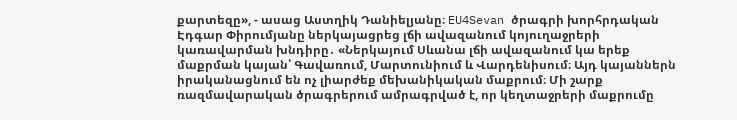քարտեզը», - ասաց Աստղիկ Դանիելյանը։ EU4Sevan ծրագրի խորհրդական Էդգար Փիրումյանը ներկայացրեց լճի ավազանում կոյուղաջրերի կառավարման խնդիրը․ «Ներկայում Սևանա լճի ավազանում կա երեք մաքրման կայան՝ Գավառում, Մարտունիում և Վարդենիսում։ Այդ կայաններն իրականացնում են ոչ լիարժեք մեխանիկական մաքրում։ Մի շարք ռազմավարական ծրագրերում ամրագրված է, որ կեղտաջրերի մաքրումը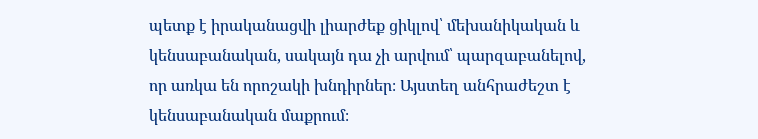պետք է իրականացվի լիարժեք ցիկլով՝ մեխանիկական և կենսաբանական, սակայն դա չի արվում՝ պարզաբանելով, որ առկա են որոշակի խնդիրներ։ Այստեղ անհրաժեշտ է կենսաբանական մաքրում։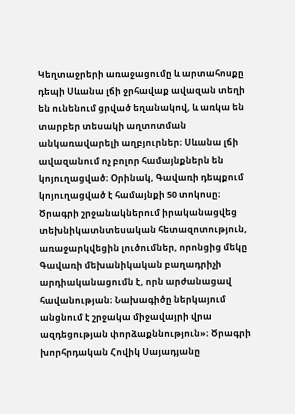Կեղտաջրերի առաջացումը և արտահոսքը դեպի Սևանա լճի ջրհավաք ավազան տեղի են ունենում ցրված եղանակով, և առկա են տարբեր տեսակի աղտոտման անկառավարելի աղբյուրներ։ Սևանա լճի ավազանում ոչ բոլոր համայնքներն են կոյուղացված։ Օրինակ, Գավառի դեպքում կոյուղացված է համայնքի 50 տոկոսը։ Ծրագրի շրջանակներում իրականացվեց տեխնիկատնտեսական հետազոտություն, առաջարկվեցին լուծումներ, որոնցից մեկը Գավառի մեխանիկական բաղադրիչի արդիականացումն է, որն արժանացավ հավանության։ Նախագիծը ներկայում անցնում է շրջակա միջավայրի վրա ազդեցության փորձաքննություն»։ Ծրագրի խորհրդական Հովիկ Սայադյանը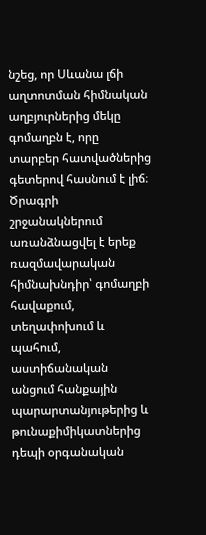նշեց, որ Սևանա լճի աղտոտման հիմնական աղբյուրներից մեկը գոմաղբն է, որը տարբեր հատվածներից գետերով հասնում է լիճ։ Ծրագրի շրջանակներում առանձնացվել է երեք ռազմավարական հիմնախնդիր՝ գոմաղբի հավաքում, տեղափոխում և պահում, աստիճանական անցում հանքային պարարտանյութերից և թունաքիմիկատներից դեպի օրգանական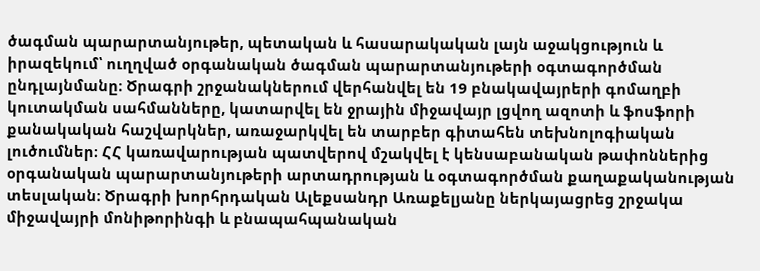ծագման պարարտանյութեր, պետական և հասարակական լայն աջակցություն և իրազեկում՝ ուղղված օրգանական ծագման պարարտանյութերի օգտագործման ընդլայնմանը։ Ծրագրի շրջանակներում վերհանվել են 19 բնակավայրերի գոմաղբի կուտակման սահմանները, կատարվել են ջրային միջավայր լցվող ազոտի և ֆոսֆորի քանակական հաշվարկներ, առաջարկվել են տարբեր գիտահեն տեխնոլոգիական լուծումներ։ ՀՀ կառավարության պատվերով մշակվել է կենսաբանական թափոններից օրգանական պարարտանյութերի արտադրության և օգտագործման քաղաքականության տեսլական։ Ծրագրի խորհրդական Ալեքսանդր Առաքելյանը ներկայացրեց շրջակա միջավայրի մոնիթորինգի և բնապահպանական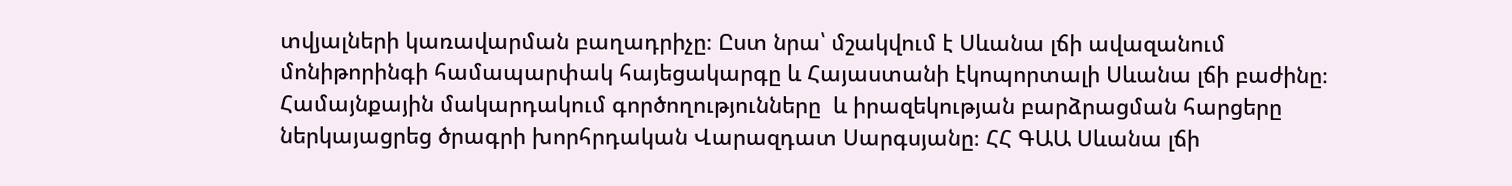տվյալների կառավարման բաղադրիչը։ Ըստ նրա՝ մշակվում է Սևանա լճի ավազանում մոնիթորինգի համապարփակ հայեցակարգը և Հայաստանի էկոպորտալի Սևանա լճի բաժինը։ Համայնքային մակարդակում գործողությունները  և իրազեկության բարձրացման հարցերը ներկայացրեց ծրագրի խորհրդական Վարազդատ Սարգսյանը։ ՀՀ ԳԱԱ Սևանա լճի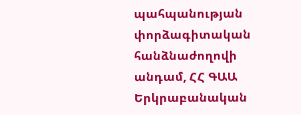պահպանության փորձագիտական հանձնաժողովի անդամ, ՀՀ ԳԱԱ Երկրաբանական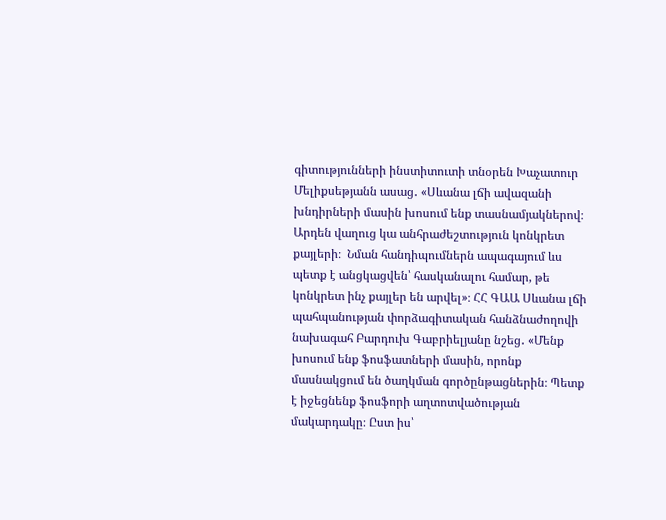գիտությունների ինստիտուտի տնօրեն Խաչատուր Մելիքսեթյանն ասաց․ «Սևանա լճի ավազանի խնդիրների մասին խոսում ենք տասնամյակներով։ Արդեն վաղուց կա անհրաժեշտություն կոնկրետ քայլերի։  Նման հանդիպումներն ապագայում ևս պետք է անցկացվեն՝ հասկանալու համար, թե կոնկրետ ինչ քայլեր են արվել»։ ՀՀ ԳԱԱ Սևանա լճի պահպանության փորձագիտական հանձնաժողովի նախագահ Բարդուխ Գաբրիելյանը նշեց․ «Մենք խոսում ենք ֆոսֆատների մասին, որոնք մասնակցում են ծաղկման գործընթացներին։ Պետք է իջեցնենք ֆոսֆորի աղտոտվածության մակարդակը։ Ըստ իս՝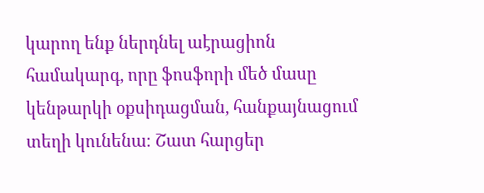կարող ենք ներդնել աէրացիոն համակարգ, որը ֆոսֆորի մեծ մասը կենթարկի օքսիդացման, հանքայնացում տեղի կունենա։ Շատ հարցեր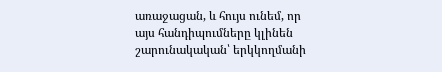առաջացան, և հույս ունեմ, որ այս հանդիպումները կլինեն շարունակական՝ երկկողմանի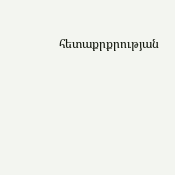հետաքրքրության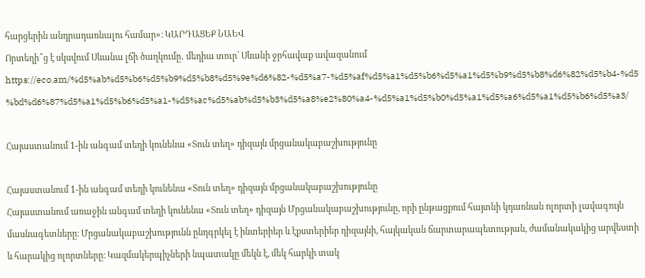հարցերին անդրադառնալու համար»։ ԿԱՐԴԱՑԵՔ ՆԱԵՎ
Որտեղի՞ց է սկսվում Սևանա լճի ծաղկումը․ մեդիա տուր՝ Սևանի ջրհավաք ավազանում
https://eco.am/%d5%ab%d5%b6%d5%b9%d5%b8%d5%9e%d6%82-%d5%a7-%d5%af%d5%a1%d5%b6%d5%a1%d5%b9%d5%b8%d6%82%d5%b4-%d5%bd%d6%87%d5%a1%d5%b6%d5%a1-%d5%ac%d5%ab%d5%b3%d5%a8%e2%80%a4-%d5%a1%d5%b0%d5%a1%d5%a6%d5%a1%d5%b6%d5%a3/

Հայաստանում 1-ին անգամ տեղի կունենա «Տուն տեղ» դիզայն մրցանակաբաշխությունը

Հայաստանում 1-ին անգամ տեղի կունենա «Տուն տեղ» դիզայն մրցանակաբաշխությունը
Հայաստանում առաջին անգամ տեղի կունենա «Տուն տեղ» դիզայն Մրցանակաբաշխությունը, որի ընթացքում հայտնի կդառնան ոլորտի լավագույն մասնագետները։ Մրցանակաբաշխությունն ընդգրկել է ինտերիեր և էքստերիեր դիզայնի, հայկական ճարտարապետության, ժամանակակից արվեստի և հարակից ոլորտները։ Կազմակերպիչների նպատակը մեկն է, մեկ հարկի տակ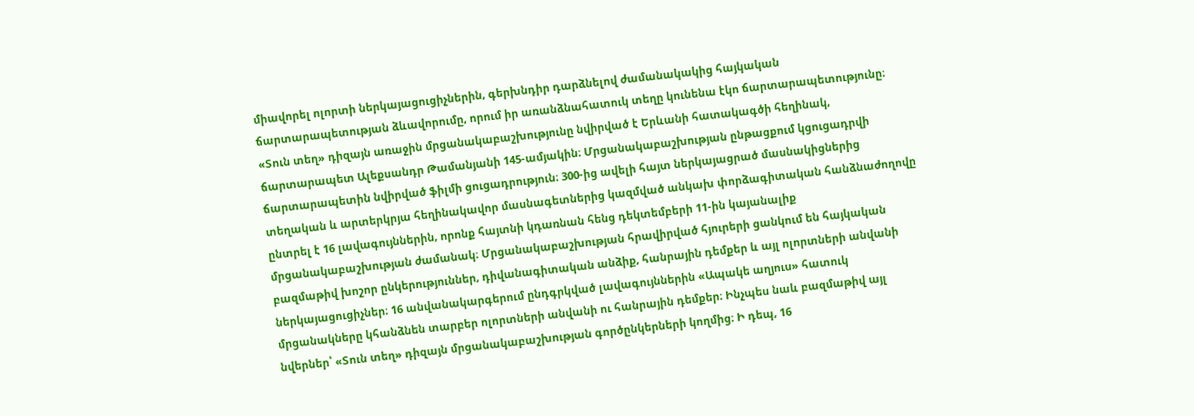միավորել ոլորտի ներկայացուցիչներին, գերխնդիր դարձնելով ժամանակակից հայկական ճարտարապետության ձևավորումը, որում իր առանձնահատուկ տեղը կունենա էկո ճարտարապետությունը։ «Տուն տեղ» դիզայն առաջին մրցանակաբաշխությունը նվիրված է Երևանի հատակագծի հեղինակ, ճարտարապետ Ալեքսանդր Թամանյանի 145-ամյակին։ Մրցանակաբաշխության ընթացքում կցուցադրվի ճարտարապետին նվիրված ֆիլմի ցուցադրություն։ 300-ից ավելի հայտ ներկայացրած մասնակիցներից տեղական և արտերկրյա հեղինակավոր մասնագետներից կազմված անկախ փորձագիտական հանձնաժողովը ընտրել է 16 լավագույններին, որոնք հայտնի կդառնան հենց դեկտեմբերի 11-ին կայանալիք մրցանակաբաշխության ժամանակ։ Մրցանակաբաշխության հրավիրված հյուրերի ցանկում են հայկական բազմաթիվ խոշոր ընկերություններ, դիվանագիտական անձիք, հանրային դեմքեր և այլ ոլորտների անվանի ներկայացուցիչներ։ 16 անվանակարգերում ընդգրկված լավագույններին «Ապակե աղյուս» հատուկ մրցանակները կհանձնեն տարբեր ոլորտների անվանի ու հանրային դեմքեր։ Ինչպես նաև բազմաթիվ այլ նվերներ՝ «Տուն տեղ» դիզայն մրցանակաբաշխության գործընկերների կողմից։ Ի դեպ, 16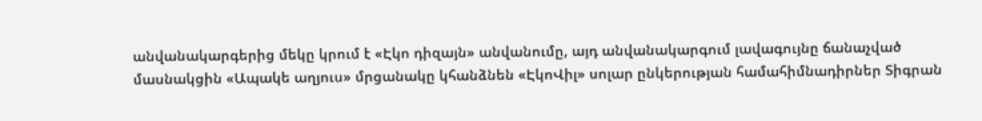անվանակարգերից մեկը կրում է «Էկո դիզայն» անվանումը, այդ անվանակարգում լավագույնը ճանաչված մասնակցին «Ապակե աղյուս» մրցանակը կհանձնեն «ԷկոՎիլ» սոլար ընկերության համահիմնադիրներ Տիգրան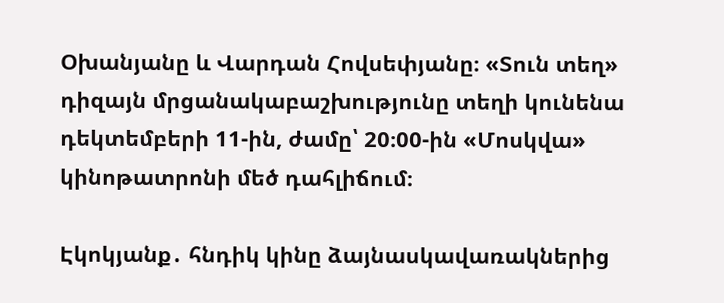Օխանյանը և Վարդան Հովսեփյանը։ «Տուն տեղ» դիզայն մրցանակաբաշխությունը տեղի կունենա դեկտեմբերի 11-ին, ժամը՝ 20։00-ին «Մոսկվա» կինոթատրոնի մեծ դահլիճում։

Էկոկյանք․ հնդիկ կինը ձայնասկավառակներից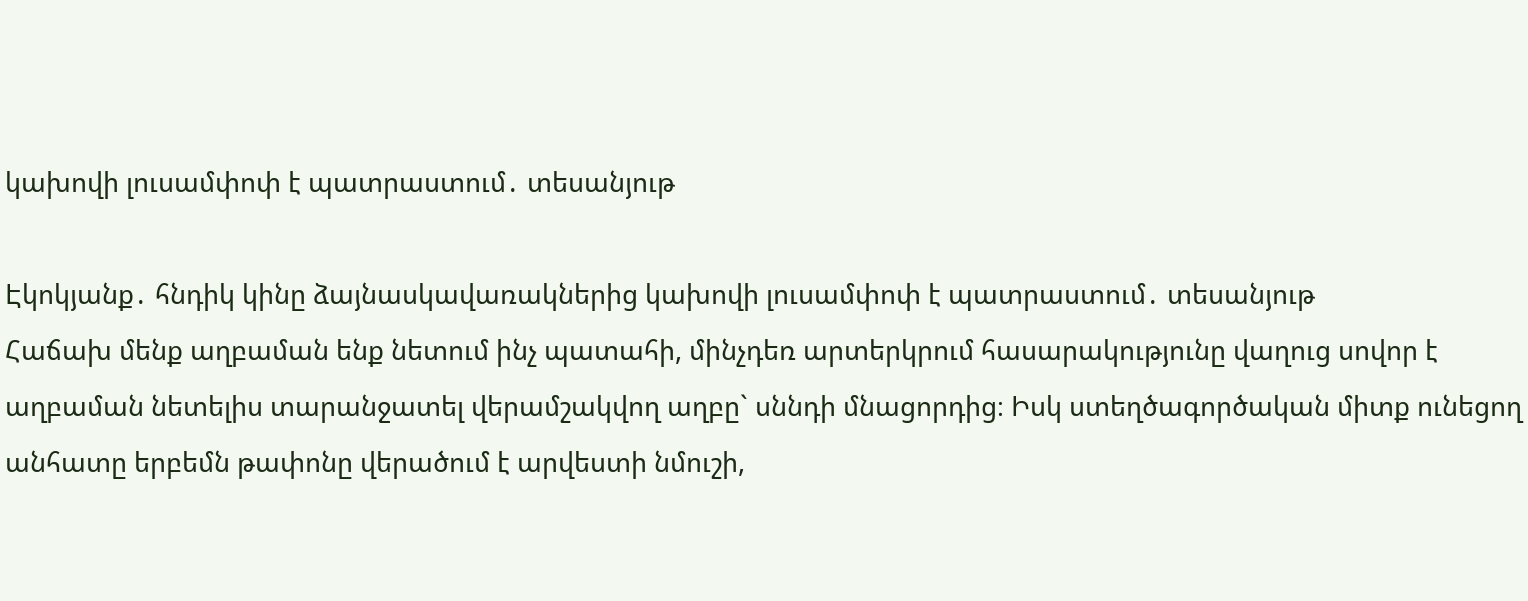կախովի լուսամփոփ է պատրաստում․ տեսանյութ

Էկոկյանք․ հնդիկ կինը ձայնասկավառակներից կախովի լուսամփոփ է պատրաստում․ տեսանյութ
Հաճախ մենք աղբաման ենք նետում ինչ պատահի, մինչդեռ արտերկրում հասարակությունը վաղուց սովոր է աղբաման նետելիս տարանջատել վերամշակվող աղբը` սննդի մնացորդից։ Իսկ ստեղծագործական միտք ունեցող անհատը երբեմն թափոնը վերածում է արվեստի նմուշի,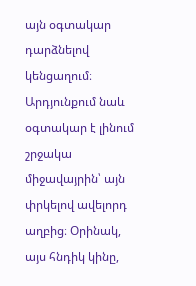այն օգտակար դարձնելով կենցաղում։ Արդյունքում նաև օգտակար է լինում շրջակա միջավայրին՝ այն փրկելով ավելորդ աղբից։ Օրինակ, այս հնդիկ կինը,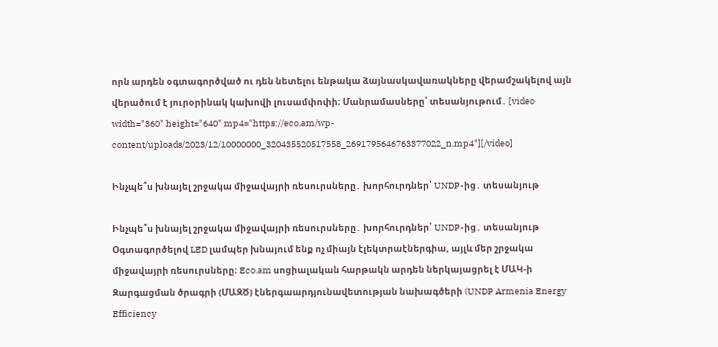որն արդեն օգտագործված ու դեն նետելու ենթակա ձայնասկավառակները վերամշակելով այն վերածում է յուրօրինակ կախովի լուսամփոփի։ Մանրամասները՝ տեսանյութում․ [video width="360" height="640" mp4="https://eco.am/wp-content/uploads/2023/12/10000000_320435520517558_2691795646763377022_n.mp4"][/video]

Ինչպե՞ս խնայել շրջակա միջավայրի ռեսուրսները․ խորհուրդներ՝ UNDP-ից․ տեսանյութ

Ինչպե՞ս խնայել շրջակա միջավայրի ռեսուրսները․ խորհուրդներ՝ UNDP-ից․ տեսանյութ
Օգտագործելով LED լամպեր խնայում ենք ոչ միայն էլեկտրաէներգիա, այլև մեր շրջակա միջավայրի ռեսուրսները։ Eco.am սոցիալական հարթակն արդեն ներկայացրել է ՄԱԿ-ի Զարգացման ծրագրի (ՄԱԶԾ) էներգաարդյունավետության նախագծերի (UNDP Armenia Energy Efficiency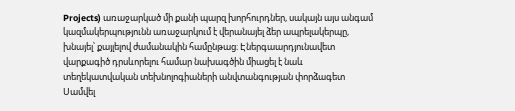Projects) առաջարկած մի քանի պարզ խորհուրդներ, սակայն այս անգամ կազմակերպությունն առաջարկում է վերանայել ձեր ապրելակերպը, խնայել՝ քայլելով ժամանակին համընթաց։ Էներգաարդյունավետ վարքագիծ դրսևորելու համար նախագծին միացել է նաև տեղեկատվական տեխնոլոգիաների անվտանգության փորձագետ Սամվել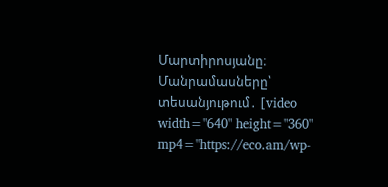Մարտիրոսյանը։ Մանրամասները՝ տեսանյութում․ [video width="640" height="360" mp4="https://eco.am/wp-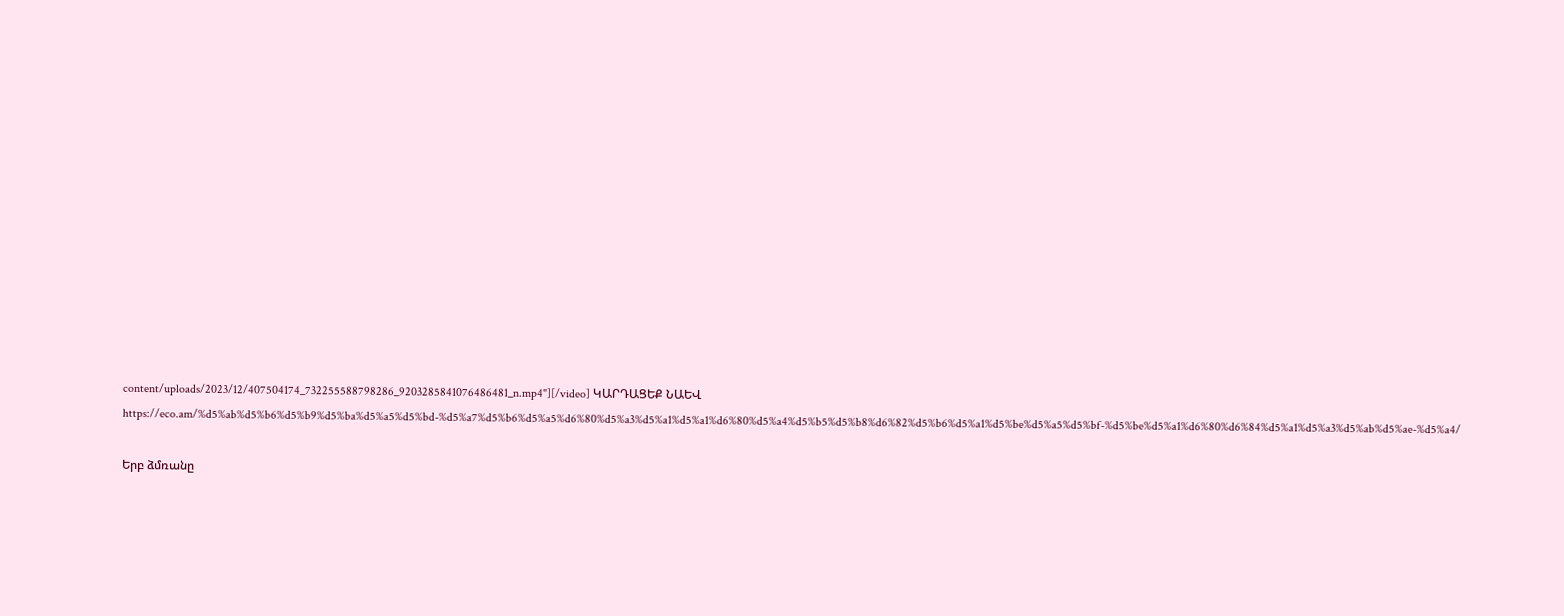content/uploads/2023/12/407504174_732255588798286_9203285841076486481_n.mp4"][/video] ԿԱՐԴԱՑԵՔ ՆԱԵՎ https://eco.am/%d5%ab%d5%b6%d5%b9%d5%ba%d5%a5%d5%bd-%d5%a7%d5%b6%d5%a5%d6%80%d5%a3%d5%a1%d5%a1%d6%80%d5%a4%d5%b5%d5%b8%d6%82%d5%b6%d5%a1%d5%be%d5%a5%d5%bf-%d5%be%d5%a1%d6%80%d6%84%d5%a1%d5%a3%d5%ab%d5%ae-%d5%a4/

Երբ ձմռանը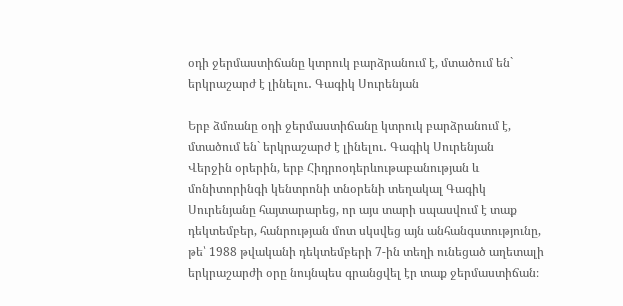օդի ջերմաստիճանը կտրուկ բարձրանում է, մտածում են` երկրաշարժ է լինելու․ Գագիկ Սուրենյան

Երբ ձմռանը օդի ջերմաստիճանը կտրուկ բարձրանում է, մտածում են` երկրաշարժ է լինելու․ Գագիկ Սուրենյան
Վերջին օրերին, երբ Հիդրոօդերևութաբանության և մոնիտորինգի կենտրոնի տնօրենի տեղակալ Գագիկ Սուրենյանը հայտարարեց, որ այս տարի սպասվում է տաք դեկտեմբեր, հանրության մոտ սկսվեց այն անհանգստությունը, թե՝ 1988 թվականի դեկտեմբերի 7-ին տեղի ունեցած աղետալի երկրաշարժի օրը նույնպես գրանցվել էր տաք ջերմաստիճան։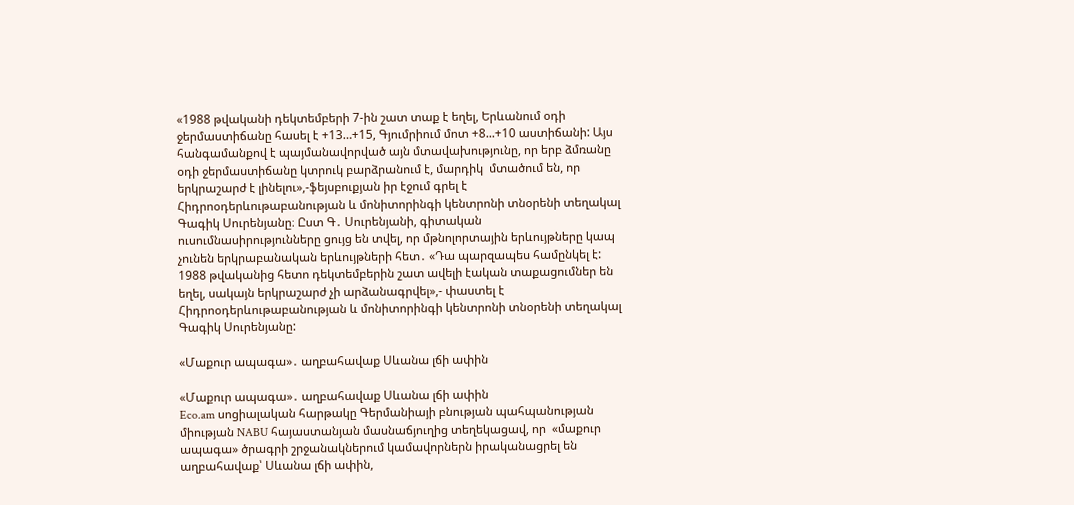«1988 թվականի դեկտեմբերի 7-ին շատ տաք է եղել, Երևանում օդի ջերմաստիճանը հասել է +13…+15, Գյումրիում մոտ +8...+10 աստիճանի: Այս հանգամանքով է պայմանավորված այն մտավախությունը, որ երբ ձմռանը օդի ջերմաստիճանը կտրուկ բարձրանում է, մարդիկ  մտածում են, որ երկրաշարժ է լինելու»,-ֆեյսբուքյան իր էջում գրել է Հիդրոօդերևութաբանության և մոնիտորինգի կենտրոնի տնօրենի տեղակալ Գագիկ Սուրենյանը։ Ըստ Գ․ Սուրենյանի, գիտական ուսումնասիրությունները ցույց են տվել, որ մթնոլորտային երևույթները կապ չունեն երկրաբանական երևույթների հետ․ «Դա պարզապես համընկել է: 1988 թվականից հետո դեկտեմբերին շատ ավելի էական տաքացումներ են եղել, սակայն երկրաշարժ չի արձանագրվել»,- փաստել է Հիդրոօդերևութաբանության և մոնիտորինգի կենտրոնի տնօրենի տեղակալ Գագիկ Սուրենյանը:

«Մաքուր ապագա»․ աղբահավաք Սևանա լճի ափին

«Մաքուր ապագա»․ աղբահավաք Սևանա լճի ափին
Eco.am սոցիալական հարթակը Գերմանիայի բնության պահպանության միության NABU հայաստանյան մասնաճյուղից տեղեկացավ, որ  «մաքուր ապագա» ծրագրի շրջանակներում կամավորներն իրականացրել են աղբահավաք՝ Սևանա լճի ափին,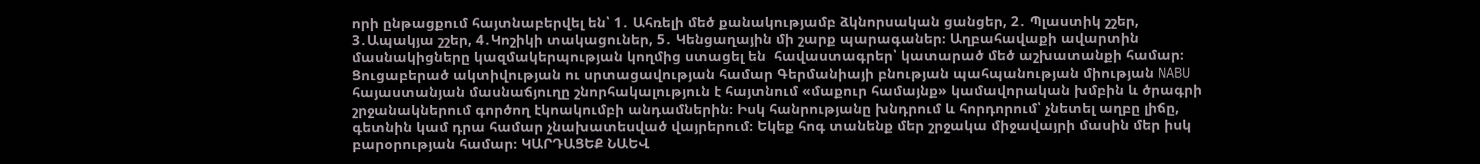որի ընթացքում հայտնաբերվել են՝ 1․ Ահռելի մեծ քանակությամբ ձկնորսական ցանցեր, 2․ Պլաստիկ շշեր, 3․Ապակյա շշեր, 4․Կոշիկի տակացուներ, 5․ Կենցաղային մի շարք պարագաներ։ Աղբահավաքի ավարտին մասնակիցները կազմակերպության կողմից ստացել են  հավաստագրեր՝ կատարած մեծ աշխատանքի համար։ Ցուցաբերած ակտիվության ու սրտացավության համար Գերմանիայի բնության պահպանության միության NABU հայաստանյան մասնաճյուղը շնորհակալություն է հայտնում «մաքուր համայնք» կամավորական խմբին և ծրագրի շրջանակներում գործող էկոակումբի անդամներին։ Իսկ հանրությանը խնդրում և հորդորում՝ չնետել աղբը լիճը, գետնին կամ դրա համար չնախատեսված վայրերում։ Եկեք հոգ տանենք մեր շրջակա միջավայրի մասին մեր իսկ բարօրության համար։ ԿԱՐԴԱՑԵՔ ՆԱԵՎ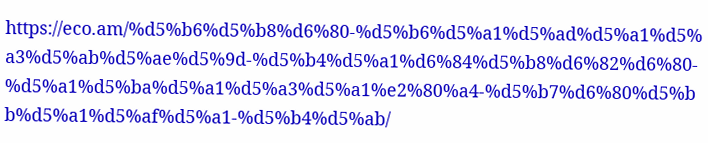https://eco.am/%d5%b6%d5%b8%d6%80-%d5%b6%d5%a1%d5%ad%d5%a1%d5%a3%d5%ab%d5%ae%d5%9d-%d5%b4%d5%a1%d6%84%d5%b8%d6%82%d6%80-%d5%a1%d5%ba%d5%a1%d5%a3%d5%a1%e2%80%a4-%d5%b7%d6%80%d5%bb%d5%a1%d5%af%d5%a1-%d5%b4%d5%ab/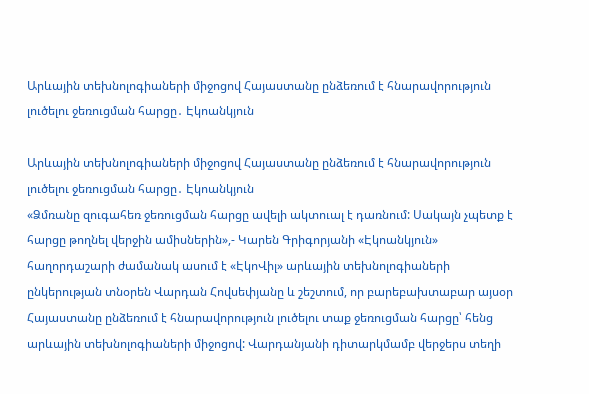Արևային տեխնոլոգիաների միջոցով Հայաստանը ընձեռում է հնարավորություն լուծելու ջեռուցման հարցը․ Էկոանկյուն

Արևային տեխնոլոգիաների միջոցով Հայաստանը ընձեռում է հնարավորություն լուծելու ջեռուցման հարցը․ Էկոանկյուն
«Ձմռանը զուգահեռ ջեռուցման հարցը ավելի ակտուալ է դառնում: Սակայն չպետք է հարցը թողնել վերջին ամիսներին»,- Կարեն Գրիգորյանի «Էկոանկյուն» հաղորդաշարի ժամանակ ասում է «ԷկոՎիլ» արևային տեխնոլոգիաների ընկերության տնօրեն Վարդան Հովսեփյանը և շեշտում, որ բարեբախտաբար այսօր Հայաստանը ընձեռում է հնարավորություն լուծելու տաք ջեռուցման հարցը՝ հենց արևային տեխնոլոգիաների միջոցով: Վարդանյանի դիտարկմամբ վերջերս տեղի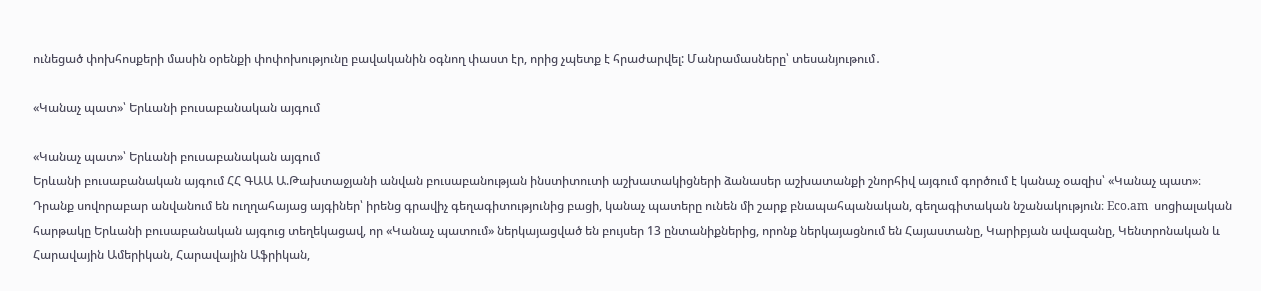ունեցած փոխհոսքերի մասին օրենքի փոփոխությունը բավականին օգնող փաստ էր, որից չպետք է հրաժարվել: Մանրամասները՝ տեսանյութում․

«Կանաչ պատ»՝ Երևանի բուսաբանական այգում

«Կանաչ պատ»՝ Երևանի բուսաբանական այգում
Երևանի բուսաբանական այգում ՀՀ ԳԱԱ Ա.Թախտաջյանի անվան բուսաբանության ինստիտուտի աշխատակիցների ձանասեր աշխատանքի շնորհիվ այգում գործում է կանաչ օազիս՝ «Կանաչ պատ»։ Դրանք սովորաբար անվանում են ուղղահայաց այգիներ՝ իրենց գրավիչ գեղագիտությունից բացի, կանաչ պատերը ունեն մի շարք բնապահպանական, գեղագիտական նշանակություն։ Eco.am  սոցիալական հարթակը Երևանի բուսաբանական այգուց տեղեկացավ, որ «Կանաչ պատում» ներկայացված են բույսեր 13 ընտանիքներից, որոնք ներկայացնում են Հայաստանը, Կարիբյան ավազանը, Կենտրոնական և Հարավային Ամերիկան, Հարավային Աֆրիկան,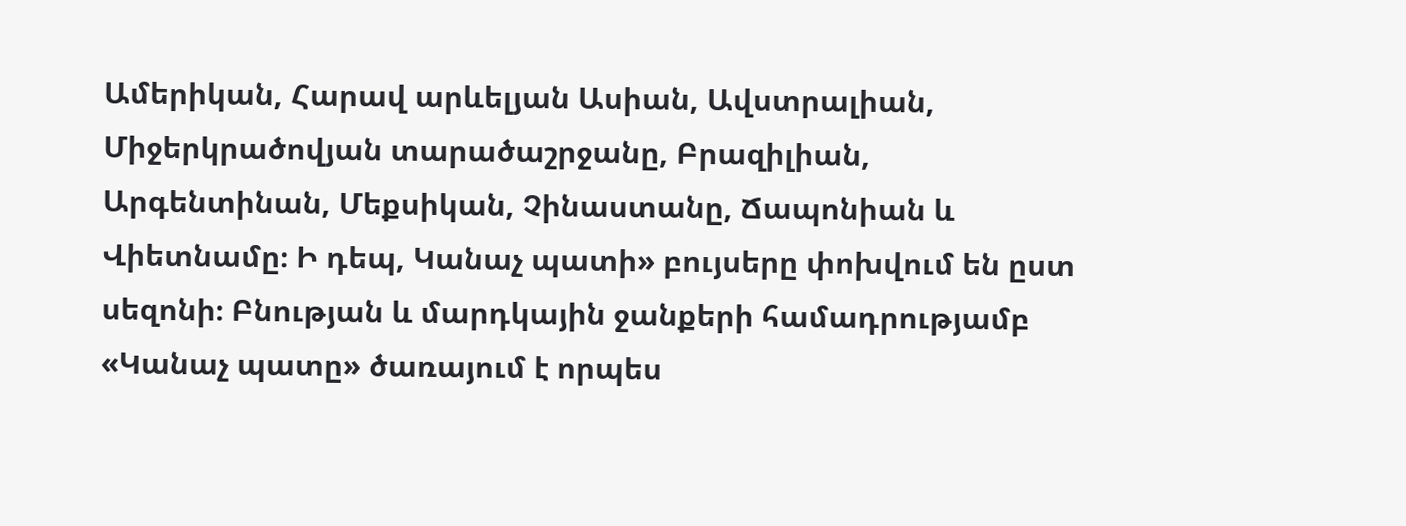Ամերիկան, Հարավ արևելյան Ասիան, Ավստրալիան, Միջերկրածովյան տարածաշրջանը, Բրազիլիան, Արգենտինան, Մեքսիկան, Չինաստանը, Ճապոնիան և Վիետնամը։ Ի դեպ, Կանաչ պատի» բույսերը փոխվում են ըստ սեզոնի։ Բնության և մարդկային ջանքերի համադրությամբ «Կանաչ պատը» ծառայում է որպես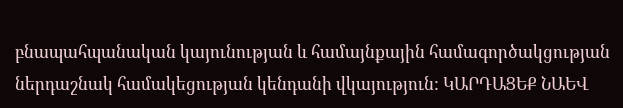բնապահպանական կայունության և համայնքային համագործակցության ներդաշնակ համակեցության կենդանի վկայություն: ԿԱՐԴԱՑԵՔ ՆԱԵՎ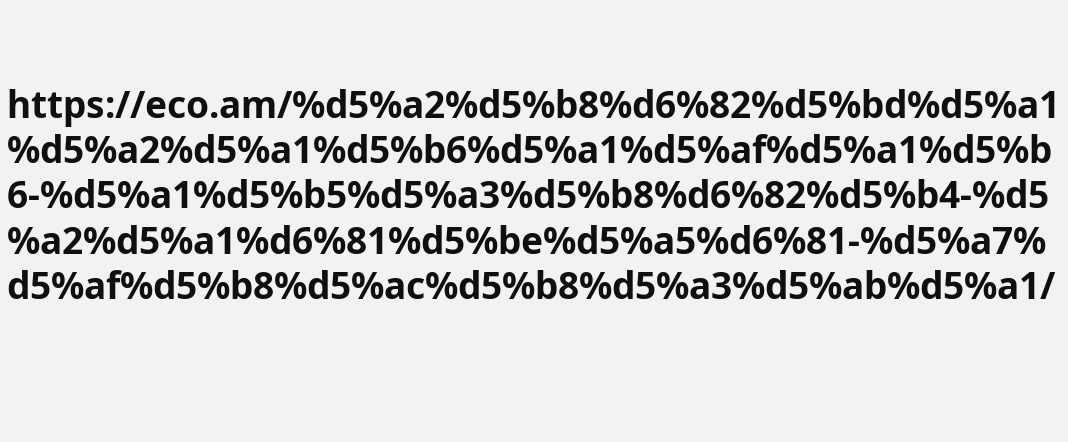https://eco.am/%d5%a2%d5%b8%d6%82%d5%bd%d5%a1%d5%a2%d5%a1%d5%b6%d5%a1%d5%af%d5%a1%d5%b6-%d5%a1%d5%b5%d5%a3%d5%b8%d6%82%d5%b4-%d5%a2%d5%a1%d6%81%d5%be%d5%a5%d6%81-%d5%a7%d5%af%d5%b8%d5%ac%d5%b8%d5%a3%d5%ab%d5%a1/